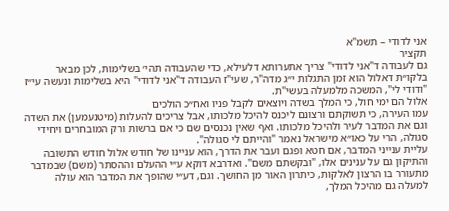אני לדודי – תשמ"א
תקציר
גם לעבודה ד"אני לדודי" צריך אתערותא דלעילא, כדי שהעבודה תהי׳ בשלימות, לכן מבאר בלקו״ת דאלול הוא זמן התגלות י״ג מדה"ר, שעי"ז העבודה ד"אני לדודי" היא בשלימות ונעשה עי״ז "ודודי לי", המשכה מלמעלה בעשי"ת.
אלול הם ימי חול, כי המלך בשדה ויוצאים לקבל פניו ואח״כ הולכים
עמו העירה, כי תשוקתם ורצונם ליכנס להיכל מלכותו, אבל צריכים להעלות (מיטנעמען) את השדה וגם את המדבר לעיר ולהיכל מלכותו. ואף שאין נכנסים שם כי אם ברשות ורק המובחרים ויחידי סגולה, הרי על כאו״א מישראל נאמר "והייתם לי סגולה".
עליית ענייני המדבר, אם חטא ופגם ועבר את הדרך, הוא עניינו של חודש אלול חודש התשובה והתיקון גם על ענינים אלו, "ובקשתם משם". ואדרבא דוקא ע״י ההעלם וההסתר (משם) שבמדבר מתעורר בו הרצון לאלקות, כיתרון האור מן החושך. וגם, דע״י שהופך את המדבר הוא עולה למעלה גם מהיכל המלך,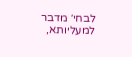לבחי׳ מדבר למעליותא,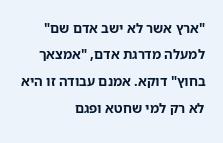"ארץ אשר לא ישב אדם שם" למעלה מדרגת אדם, "אמצאך בחוץ" דוקא. אמנם עבודה זו היא לא רק למי שחטא ופגם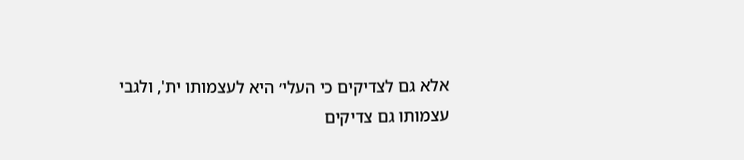אלא גם לצדיקים כי העלי׳ היא לעצמותו ית', ולגבי עצמותו גם צדיקים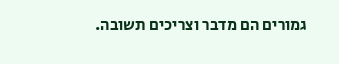גמורים הם מדבר וצריכים תשובה.